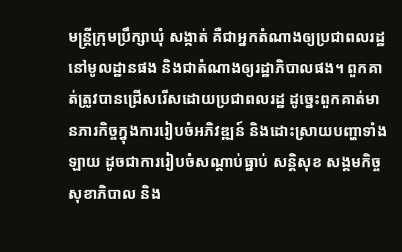មន្ត្រីក្រុមប្រឹក្សាឃុំ សង្កាត់ គឺជាអ្នកតំណាងឲ្យប្រជាពលរដ្ឋនៅមូលដ្ឋានផង និងជាតំណាងឲ្យរដ្ឋាភិបាលផង។ ពួកគាត់ត្រូវបានជ្រើសរើសដោយប្រជាពលរដ្ឋ ដូច្នេះពួកគាត់មានភារកិច្ចក្នុងការរៀបចំអភិវឌ្ឍន៍ និងដោះស្រាយបញ្ហាទាំងឡាយ ដូចជាការរៀបចំសណ្ដាប់ធ្នាប់ សន្តិសុខ សង្គមកិច្ច សុខាភិបាល និង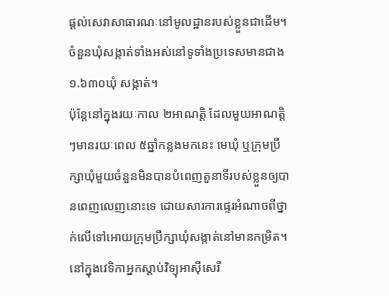ផ្ដល់សេវាសាធារណៈនៅមូលដ្ឋានរបស់ខ្លួនជាដើម។ ចំនួនឃុំសង្កាត់ទាំងអស់នៅទូទាំងប្រទេសមានជាង ១.៦៣០ឃុំ សង្កាត់។
ប៉ុន្តែនៅក្នុងរយៈកាល ២អាណត្តិ ដែលមួយអាណត្តិៗមានរយៈពេល ៥ឆ្នាំកន្លងមកនេះ មេឃុំ ឬក្រុមប្រឹក្សាឃុំមួយចំនួនមិនបានបំពេញតួនាទីរបស់ខ្លួនឲ្យបានពេញលេញនោះទេ ដោយសារការផ្ទេរអំណាចពីថ្នាក់លើទៅអោយក្រុមប្រឹក្សាឃុំសង្កាត់នៅមានកម្រិត។
នៅក្នុងវេទិកាអ្នកស្ដាប់វិទ្យុអាស៊ីសេរី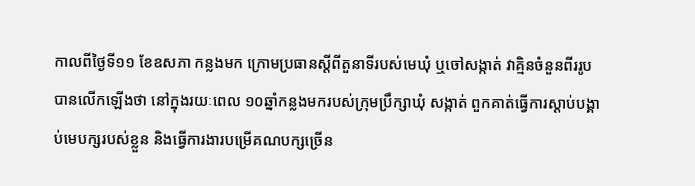កាលពីថ្ងៃទី១១ ខែឧសភា កន្លងមក ក្រោមប្រធានស្ដីពីតួនាទីរបស់មេឃុំ ឬចៅសង្កាត់ វាគ្មិនចំនួនពីររូបបានលើកឡើងថា នៅក្នុងរយៈពេល ១០ឆ្នាំកន្លងមករបស់ក្រុមប្រឹក្សាឃុំ សង្កាត់ ពួកគាត់ធ្វើការស្ដាប់បង្គាប់មេបក្សរបស់ខ្លួន និងធ្វើការងារបម្រើគណបក្សច្រើន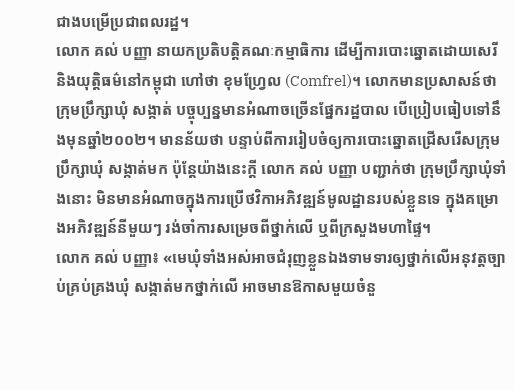ជាងបម្រើប្រជាពលរដ្ឋ។
លោក គល់ បញ្ញា នាយកប្រតិបត្តិគណៈកម្មាធិការ ដើម្បីការបោះឆ្នោតដោយសេរី និងយុត្តិធម៌នៅកម្ពុជា ហៅថា ខុមហ្វ្រែល (Comfrel)។ លោកមានប្រសាសន៍ថា ក្រុមប្រឹក្សាឃុំ សង្កាត់ បច្ចុប្បន្នមានអំណាចច្រើនផ្នែករដ្ឋបាល បើប្រៀបធៀបទៅនឹងមុនឆ្នាំ២០០២។ មានន័យថា បន្ទាប់ពីការរៀបចំឲ្យការបោះឆ្នោតជ្រើសរើសក្រុមប្រឹក្សាឃុំ សង្កាត់មក ប៉ុន្តែយ៉ាងនេះក្ដី លោក គល់ បញ្ញា បញ្ជាក់ថា ក្រុមប្រឹក្សាឃុំទាំងនោះ មិនមានអំណាចក្នុងការប្រើថវិកាអភិវឌ្ឍន៍មូលដ្ឋានរបស់ខ្លួនទេ ក្នុងគម្រោងអភិវឌ្ឍន៍នីមួយៗ រង់ចាំការសម្រេចពីថ្នាក់លើ ឬពីក្រសួងមហាផ្ទៃ។
លោក គល់ បញ្ញា៖ «មេឃុំទាំងអស់អាចជំរុញខ្លួនឯងទាមទារឲ្យថ្នាក់លើអនុវត្តច្បាប់គ្រប់គ្រងឃុំ សង្កាត់មកថ្នាក់លើ អាចមានឱកាសមួយចំនួ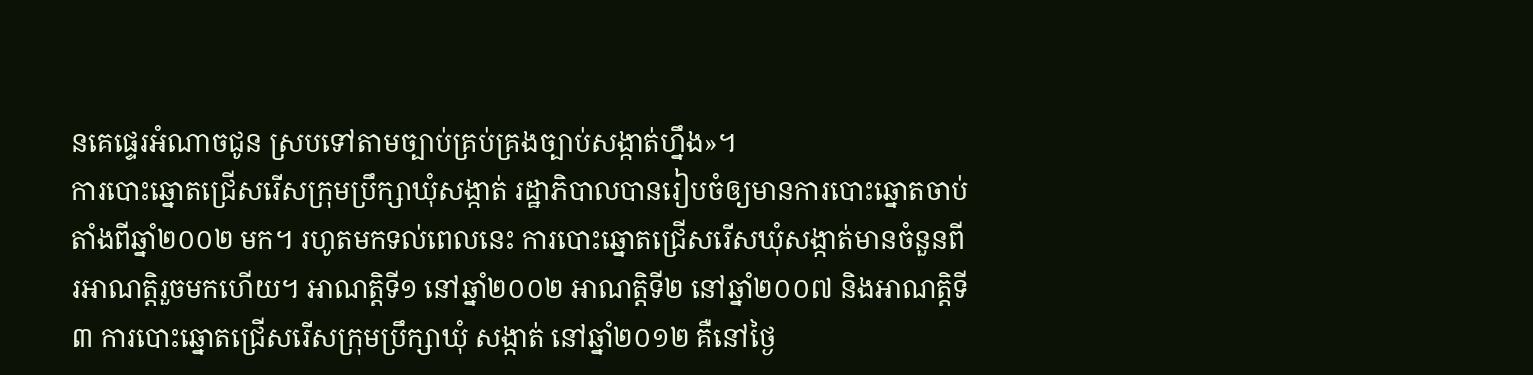នគេផ្ទេរអំណាចជូន ស្របទៅតាមច្បាប់គ្រប់គ្រងច្បាប់សង្កាត់ហ្នឹង»។
ការបោះឆ្នោតជ្រើសរើសក្រុមប្រឹក្សាឃុំសង្កាត់ រដ្ឋាភិបាលបានរៀបចំឲ្យមានការបោះឆ្នោតចាប់តាំងពីឆ្នាំ២០០២ មក។ រហូតមកទល់ពេលនេះ ការបោះឆ្នោតជ្រើសរើសឃុំសង្កាត់មានចំនួនពីរអាណត្តិរួចមកហើយ។ អាណត្តិទី១ នៅឆ្នាំ២០០២ អាណត្តិទី២ នៅឆ្នាំ២០០៧ និងអាណត្តិទី៣ ការបោះឆ្នោតជ្រើសរើសក្រុមប្រឹក្សាឃុំ សង្កាត់ នៅឆ្នាំ២០១២ គឺនៅថ្ងៃ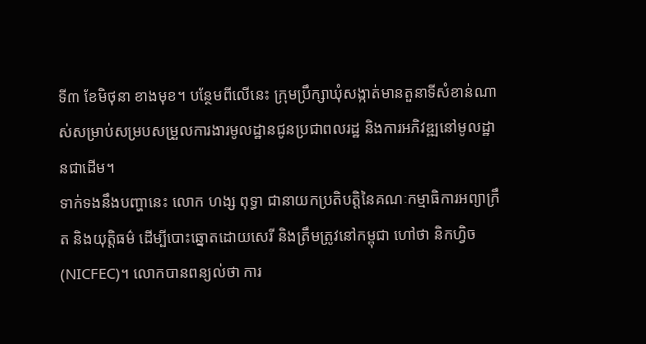ទី៣ ខែមិថុនា ខាងមុខ។ បន្ថែមពីលើនេះ ក្រុមប្រឹក្សាឃុំសង្កាត់មានតួនាទីសំខាន់ណាស់សម្រាប់សម្របសម្រួលការងារមូលដ្ឋានជូនប្រជាពលរដ្ឋ និងការអភិវឌ្ឍនៅមូលដ្ឋានជាដើម។
ទាក់ទងនឹងបញ្ហានេះ លោក ហង្ស ពុទ្ធា ជានាយកប្រតិបត្តិនៃគណៈកម្មាធិការអព្យាក្រឹត និងយុត្តិធម៌ ដើម្បីបោះឆ្នោតដោយសេរី និងត្រឹមត្រូវនៅកម្ពុជា ហៅថា និកហ្វិច (NICFEC)។ លោកបានពន្យល់ថា ការ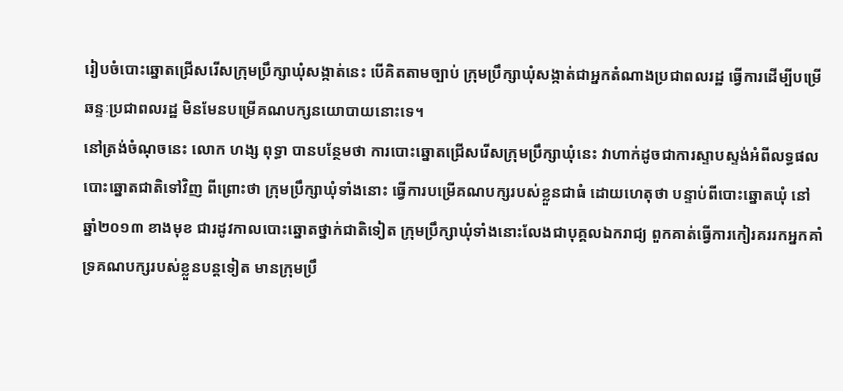រៀបចំបោះឆ្នោតជ្រើសរើសក្រុមប្រឹក្សាឃុំសង្កាត់នេះ បើគិតតាមច្បាប់ ក្រុមប្រឹក្សាឃុំសង្កាត់ជាអ្នកតំណាងប្រជាពលរដ្ឋ ធ្វើការដើម្បីបម្រើឆន្ទៈប្រជាពលរដ្ឋ មិនមែនបម្រើគណបក្សនយោបាយនោះទេ។
នៅត្រង់ចំណុចនេះ លោក ហង្ស ពុទ្ធា បានបន្ថែមថា ការបោះឆ្នោតជ្រើសរើសក្រុមប្រឹក្សាឃុំនេះ វាហាក់ដូចជាការស្ទាបស្ទង់អំពីលទ្ធផលបោះឆ្នោតជាតិទៅវិញ ពីព្រោះថា ក្រុមប្រឹក្សាឃុំទាំងនោះ ធ្វើការបម្រើគណបក្សរបស់ខ្លួនជាធំ ដោយហេតុថា បន្ទាប់ពីបោះឆ្នោតឃុំ នៅឆ្នាំ២០១៣ ខាងមុខ ជារដូវកាលបោះឆ្នោតថ្នាក់ជាតិទៀត ក្រុមប្រឹក្សាឃុំទាំងនោះលែងជាបុគ្គលឯករាជ្យ ពួកគាត់ធ្វើការកៀរគររកអ្នកគាំទ្រគណបក្សរបស់ខ្លួនបន្តទៀត មានក្រុមប្រឹ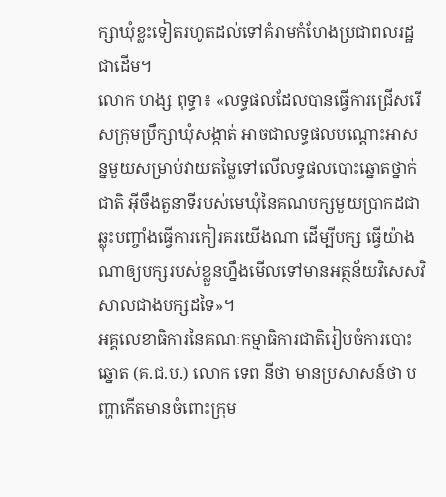ក្សាឃុំខ្លះទៀតរហូតដល់ទៅគំរាមកំហែងប្រជាពលរដ្ឋជាដើម។
លោក ហង្ស ពុទ្ធា៖ «លទ្ធផលដែលបានធ្វើការជ្រើសរើសក្រុមប្រឹក្សាឃុំសង្កាត់ អាចជាលទ្ធផលបណ្ដោះអាសន្នមួយសម្រាប់វាយតម្លៃទៅលើលទ្ធផលបោះឆ្នោតថ្នាក់ជាតិ អ៊ីចឹងតួនាទីរបស់មេឃុំនៃគណបក្សមួយប្រាកដជាឆ្លុះបញ្ចាំងធ្វើការកៀរគរយើងណា ដើម្បីបក្ស ធ្វើយ៉ាងណាឲ្យបក្សរបស់ខ្លួនហ្នឹងមើលទៅមានអត្ថន័យវិសេសវិសាលជាងបក្សដទៃ»។
អគ្គលេខាធិការនៃគណៈកម្មាធិការជាតិរៀបចំការបោះឆ្នោត (គ.ជ.ប.) លោក ទេព នីថា មានប្រសាសន៍ថា បញ្ហាកើតមានចំពោះក្រុម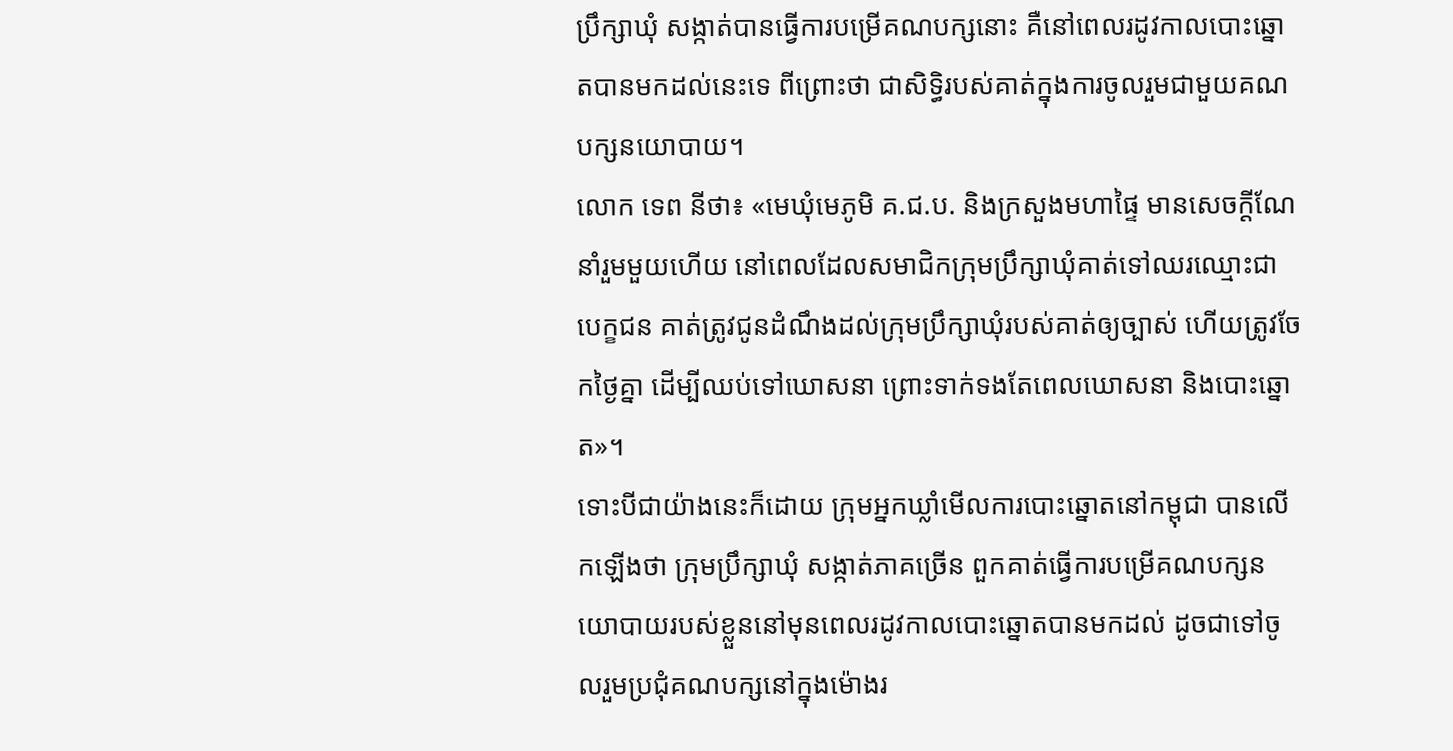ប្រឹក្សាឃុំ សង្កាត់បានធ្វើការបម្រើគណបក្សនោះ គឺនៅពេលរដូវកាលបោះឆ្នោតបានមកដល់នេះទេ ពីព្រោះថា ជាសិទ្ធិរបស់គាត់ក្នុងការចូលរួមជាមួយគណបក្សនយោបាយ។
លោក ទេព នីថា៖ «មេឃុំមេភូមិ គ.ជ.ប. និងក្រសួងមហាផ្ទៃ មានសេចក្ដីណែនាំរួមមួយហើយ នៅពេលដែលសមាជិកក្រុមប្រឹក្សាឃុំគាត់ទៅឈរឈ្មោះជាបេក្ខជន គាត់ត្រូវជូនដំណឹងដល់ក្រុមប្រឹក្សាឃុំរបស់គាត់ឲ្យច្បាស់ ហើយត្រូវចែកថ្ងៃគ្នា ដើម្បីឈប់ទៅឃោសនា ព្រោះទាក់ទងតែពេលឃោសនា និងបោះឆ្នោត»។
ទោះបីជាយ៉ាងនេះក៏ដោយ ក្រុមអ្នកឃ្លាំមើលការបោះឆ្នោតនៅកម្ពុជា បានលើកឡើងថា ក្រុមប្រឹក្សាឃុំ សង្កាត់ភាគច្រើន ពួកគាត់ធ្វើការបម្រើគណបក្សនយោបាយរបស់ខ្លួននៅមុនពេលរដូវកាលបោះឆ្នោតបានមកដល់ ដូចជាទៅចូលរួមប្រជុំគណបក្សនៅក្នុងម៉ោងរ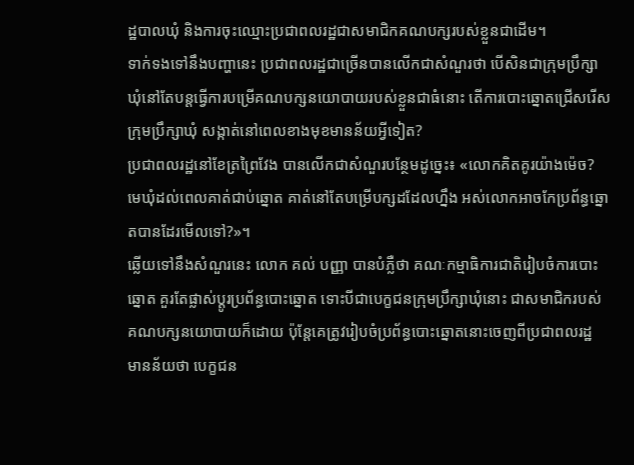ដ្ឋបាលឃុំ និងការចុះឈ្មោះប្រជាពលរដ្ឋជាសមាជិកគណបក្សរបស់ខ្លួនជាដើម។
ទាក់ទងទៅនឹងបញ្ហានេះ ប្រជាពលរដ្ឋជាច្រើនបានលើកជាសំណួរថា បើសិនជាក្រុមប្រឹក្សាឃុំនៅតែបន្តធ្វើការបម្រើគណបក្សនយោបាយរបស់ខ្លួនជាធំនោះ តើការបោះឆ្នោតជ្រើសរើសក្រុមប្រឹក្សាឃុំ សង្កាត់នៅពេលខាងមុខមានន័យអ្វីទៀត?
ប្រជាពលរដ្ឋនៅខែត្រព្រៃវែង បានលើកជាសំណួរបន្ថែមដូច្នេះ៖ «លោកគិតគូរយ៉ាងម៉េច? មេឃុំដល់ពេលគាត់ជាប់ឆ្នោត គាត់នៅតែបម្រើបក្សដដែលហ្នឹង អស់លោកអាចកែប្រព័ន្ធឆ្នោតបានដែរមើលទៅ?»។
ឆ្លើយទៅនឹងសំណួរនេះ លោក គល់ បញ្ញា បានបំភ្លឺថា គណៈកម្មាធិការជាតិរៀបចំការបោះឆ្នោត គួរតែផ្លាស់ប្ដូរប្រព័ន្ធបោះឆ្នោត ទោះបីជាបេក្ខជនក្រុមប្រឹក្សាឃុំនោះ ជាសមាជិករបស់គណបក្សនយោបាយក៏ដោយ ប៉ុន្តែគេត្រូវរៀបចំប្រព័ន្ធបោះឆ្នោតនោះចេញពីប្រជាពលរដ្ឋ មានន័យថា បេក្ខជន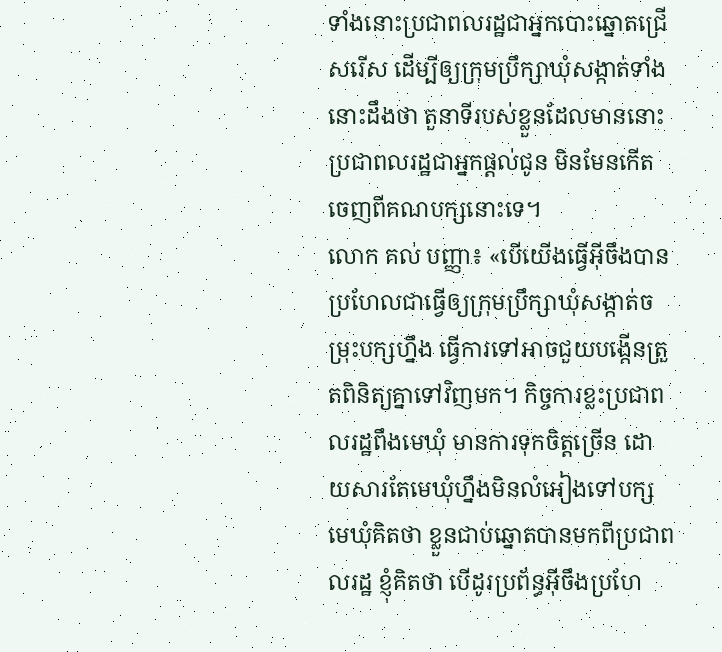ទាំងនោះប្រជាពលរដ្ឋជាអ្នកបោះឆ្នោតជ្រើសរើស ដើម្បីឲ្យក្រុមប្រឹក្សាឃុំសង្កាត់ទាំងនោះដឹងថា តួនាទីរបស់ខ្លួនដែលមាននោះ ប្រជាពលរដ្ឋជាអ្នកផ្ដល់ជូន មិនមែនកើតចេញពីគណបក្សនោះទេ។
លោក គល់ បញ្ញា៖ «បើយើងធ្វើអ៊ីចឹងបាន ប្រហែលជាធ្វើឲ្យក្រុមប្រឹក្សាឃុំសង្កាត់ចម្រុះបក្សហ្នឹង ធ្វើការទៅអាចជួយបង្កើនត្រួតពិនិត្យគ្នាទៅវិញមក។ កិច្ចការខ្លះប្រជាពលរដ្ឋពឹងមេឃុំ មានការទុកចិត្តច្រើន ដោយសារតែមេឃុំហ្នឹងមិនលំអៀងទៅបក្ស មេឃុំគិតថា ខ្លួនជាប់ឆ្នោតបានមកពីប្រជាពលរដ្ឋ ខ្ញុំគិតថា បើដូរប្រព័ន្ធអ៊ីចឹងប្រហែ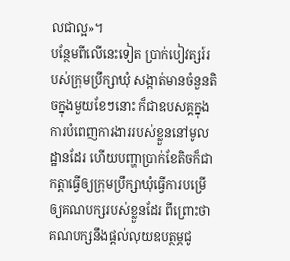លជាល្អ»។
បន្ថែមពីលើនេះទៀត ប្រាក់បៀវត្សរ៍របស់ក្រុមប្រឹក្សាឃុំ សង្កាត់មានចំនួនតិចក្នុងមួយខែៗនោះ ក៏ជាឧបសគ្គក្នុងការបំពេញការងាររបស់ខ្លួននៅមូលដ្ឋានដែរ ហើយបញ្ហាប្រាក់ខែតិចក៏ជាកត្តាធ្វើឲ្យក្រុមប្រឹក្សាឃុំធ្វើការបម្រើឲ្យគណបក្សរបស់ខ្លួនដែរ ពីព្រោះថា គណបក្សនឹងផ្ដល់លុយឧបត្ថម្ភជូ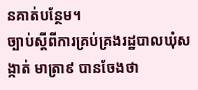នគាត់បន្ថែម។
ច្បាប់ស្ដីពីការគ្រប់គ្រងរដ្ឋបាលឃុំសង្កាត់ មាត្រា៩ បានចែងថា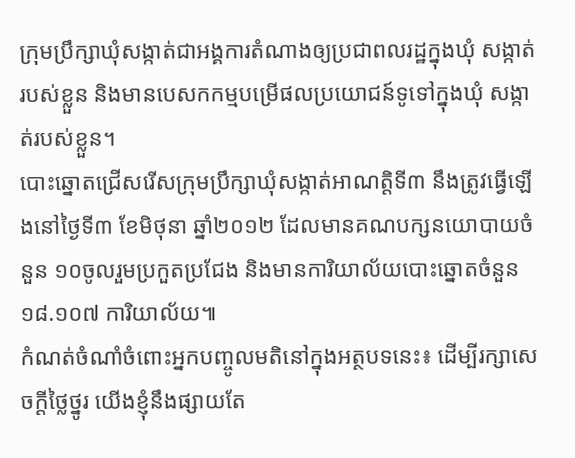ក្រុមប្រឹក្សាឃុំសង្កាត់ជាអង្គការតំណាងឲ្យប្រជាពលរដ្ឋក្នុងឃុំ សង្កាត់របស់ខ្លួន និងមានបេសកកម្មបម្រើផលប្រយោជន៍ទូទៅក្នុងឃុំ សង្កាត់របស់ខ្លួន។
បោះឆ្នោតជ្រើសរើសក្រុមប្រឹក្សាឃុំសង្កាត់អាណត្តិទី៣ នឹងត្រូវធ្វើឡើងនៅថ្ងៃទី៣ ខែមិថុនា ឆ្នាំ២០១២ ដែលមានគណបក្សនយោបាយចំនួន ១០ចូលរួមប្រកួតប្រជែង និងមានការិយាល័យបោះឆ្នោតចំនួន ១៨.១០៧ ការិយាល័យ៕
កំណត់ចំណាំចំពោះអ្នកបញ្ចូលមតិនៅក្នុងអត្ថបទនេះ៖ ដើម្បីរក្សាសេចក្ដីថ្លៃថ្នូរ យើងខ្ញុំនឹងផ្សាយតែ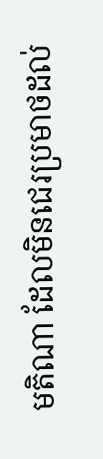មតិណា ដែលមិនជេរប្រមាថដល់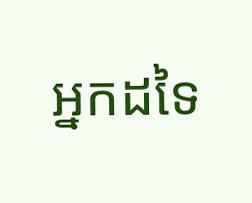អ្នកដទៃ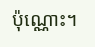ប៉ុណ្ណោះ។